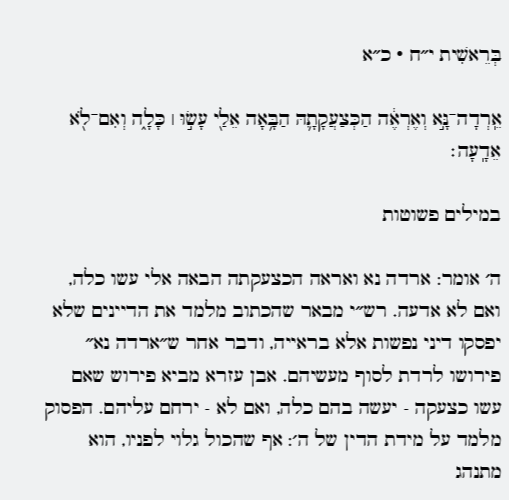בְּרֵאשִׁית י״ח · כ״א

אֵֽרְדָה־נָּ֣א וְאֶרְאֶ֔ה הַכְּצַעֲקָתָ֛הּ הַבָּ֥אָה אֵלַ֖י עָשׂ֣וּ ׀ כָּלָ֑ה וְאִם־לֹ֖א אֵדָֽעָה׃

במילים פשוטות

ה׳ אומר: ארדה נא ואראה הכצעקתה הבאה אלי עשו כלה, ואם לא אדעה. רש״י מבאר שהכתוב מלמד את הדיינים שלא יפסקו דיני נפשות אלא בראייה, ודבר אחר ש״ארדה נא״ פירושו לרדת לסוף מעשיהם. אבן עזרא מביא פירוש שאם עשו כצעקה - יעשה בהם כלה, ואם לא - ירחם עליהם. הפסוק מלמד על מידת הדין של ה׳: אף שהכול גלוי לפניו, הוא מתנהג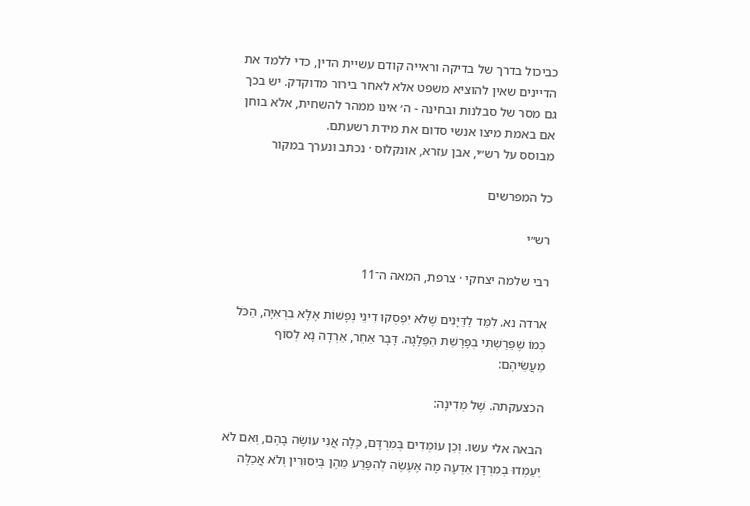כביכול בדרך של בדיקה וראייה קודם עשיית הדין, כדי ללמד את הדיינים שאין להוציא משפט אלא לאחר בירור מדוקדק. יש בכך גם מסר של סבלנות ובחינה - ה׳ אינו ממהר להשחית, אלא בוחן אם באמת מיצו אנשי סדום את מידת רשעתם.
מבוסס על רש״י, אבן עזרא, אונקלוס · נכתב ונערך במקור

כל המפרשים

רש״י

רבי שלמה יצחקי · צרפת, המאה ה־11

ארדה נא. לִמֵּד לַדַּיָּנִים שֶׁלֹא יִפְסְקוּ דִינֵי נְפָשׁוֹת אֶלָּא בִרְאִיָּה, הַכֹּל כְּמוֹ שֶׁפֵּרַשְׁתִּי בְפָרָשַׁת הַפַּלָּגָה. דָּבָר אַחֵר, אֵרְדָה נָא לְסוֹף מַעֲשֵׂיהֶם:

הכצעקתה. שֶׁל מְדִינָה:

הבאה אלי עשו. וְכֵן עוֹמְדִים בְּמִרְדָּם, כָּלָה אֲנִי עוֹשֶׂה בָהֶם, וְאִם לֹא יַעַמְדוּ בְמִרְדָּן אֵדְעָה מָה אֶעֶשֶׂה לְהִפָּרַע מֵהֶן בְּיִסּוּרִין וְלֹא אֲכַלֶּה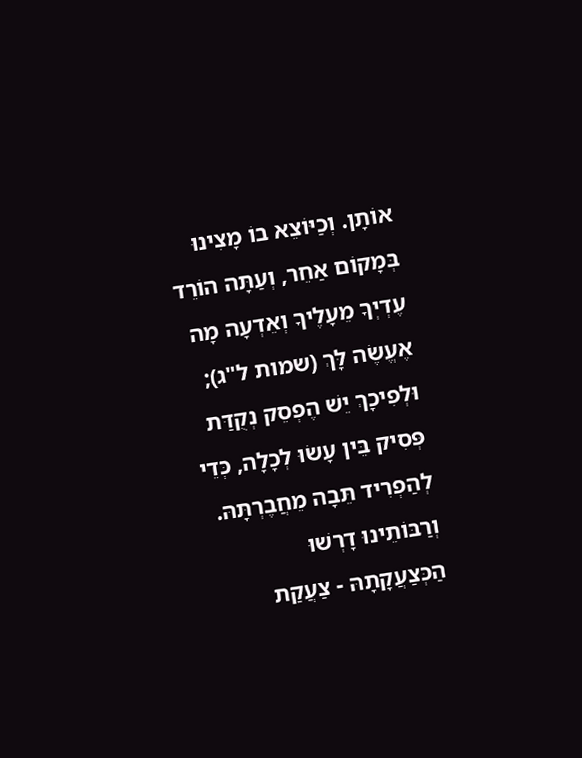אוֹתָן. וְכַיּוֹצֵא בוֹ מָצִינוּ בְּמָקוֹם אַחֵר, וְעַתָּה הוֹרֵד עֶדְיְךָ מֵעָלֶיךָ וְאֵדְעָה מָה אֶעֱשֶׂה לָּךְ (שמות ל"ג); וּלְפִיכָךְ יֵשׁ הֶפְסֵק נְקֻדַּת פְּסִיק בֵּין עָשׂוּ לְכָלָה, כְּדֵי לְהַפְרִיד תֵּבָה מֵחֲבֶרְתָּהּ. וְרַבּוֹתֵינוּ דָרְשׁוּ הַכְּצַעֲקָתָהּ - צַעֲקַת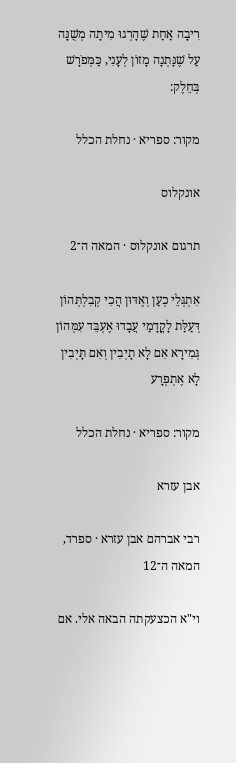רִיבָה אַחַת שֶׁהָרְגוּ מִיתָה מְשֻׁנָּה עַל שֶׁנָּתְנָה מָזוֹן לְעָנִי, כַּמְּפֹרָשׁ בְּחֵלֶק:

מקור: ספריא · נחלת הכלל

אונקלוס

תרגום אונקלוס · המאה ה־2

אִתְגְּלֵי כְעַן וְאֶדּוּן הֲכִי קְבִלְתְּהוֹן דְּעַלַּת לָקֳדָמַי עֲבָדוּ אֶעְבֵּד עִמְּהוֹן גְּמִירָא אִם לָא תָיְבִין וְאִם תָּיְבִין לָא אֶתְפְּרָע

מקור: ספריא · נחלת הכלל

אבן עזרא

רבי אברהם אבן עזרא · ספרד, המאה ה־12

וי"א הכצעקתה הבאה אלי. אם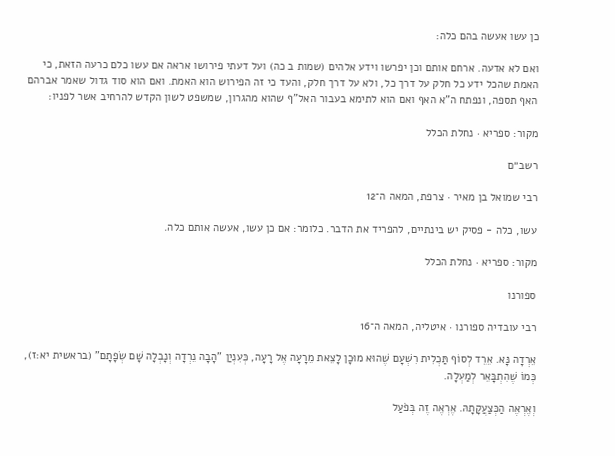כן עשו אעשה בהם כלה:

ואם לא אדעה. ארחם אותם וכן יפרשו וידע אלהים (שמות ב כה) ועל דעתי פירושו אראה אם עשו כלם כרעה הזאת, כי האמת שהכל ידע כל חלק על דרך כל, ולא על דרך חלק, והעד כי זה הפירוש הוא האמת. ואם הוא סוד גדול שאמר אברהם האף תספה, ונפתח ה"א האף ואם הוא לתימא בעבור האל"ף שהוא מהגרון, שמשפט לשון הקדש להרחיב אשר לפניו:

מקור: ספריא · נחלת הכלל

רשב״ם

רבי שמואל בן מאיר · צרפת, המאה ה־12

עשו, כלה - פסיק יש בינתיים, להפריד את הדבר. כלומר: אם כן עשו, אעשה אותם כלה.

מקור: ספריא · נחלת הכלל

ספורנו

רבי עובדיה ספורנו · איטליה, המאה ה־16

אֵרְדָה נָּא. אֵרֵד לְסוֹף תַּכְלִית רִשְׁעָם שֶׁהוּא מוּכָן לָצֵאת מֵרָעָה אֶל רָעָה, כְּעִנְיַן "הָבָה נֵרְדָה וְנָבְלָה שָׁם שְׂפָתָם" (בראשית יא:ז), כְּמוֹ שֶׁהִתְבָּאֵר לְמַעְלָה.

וְאֶרְאֶה הַכְּצַעֲקָתָהּ. אֶרְאֶה זֶה בְּפֹעַל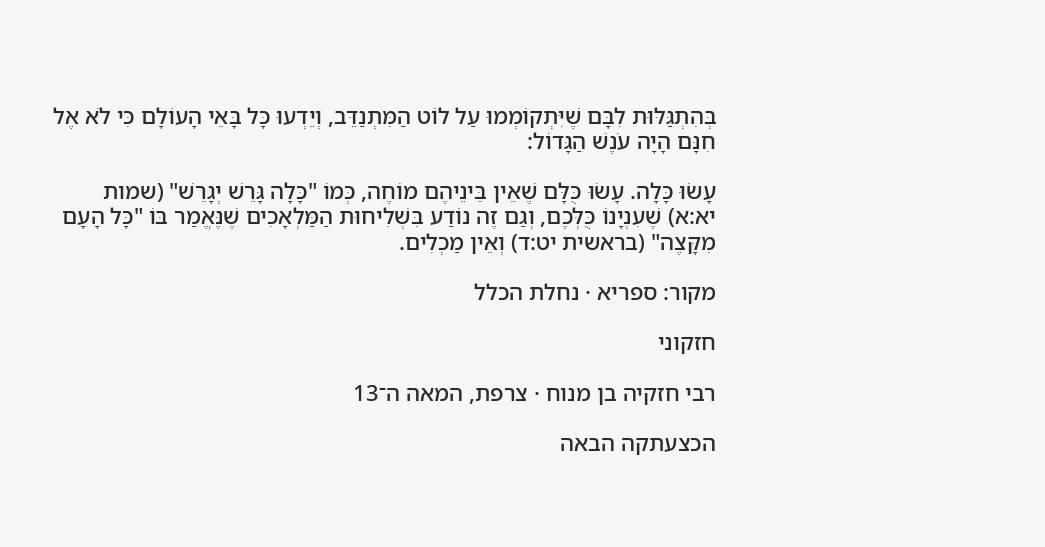בְּהִתְגַּלּוּת לִבָּם שֶׁיִּתְקוֹמְמוּ עַל לוֹט הַמִּתְנַדֵּב, וְיֵדְעוּ כָּל בָּאֵי הָעוֹלָם כִּי לֹא אֶל חִנָּם הָיָה עֹנֶשׁ הַגָּדוֹל:

עָשׂוּ כָּלָה. עָשׂוּ כֻּלָּם שֶׁאֵין בֵּינֵיהֶם מוֹחֶה, כְּמוֹ "כָּלָה גָּרֵשׁ יְגָרֵשׁ" (שמות יא:א) שֶׁעִנְיָנוֹ כֻּלְּכֶם, וְגַם זֶה נוֹדַע בִּשְׁלִיחוּת הַמַּלְאָכִים שֶׁנֶּאֱמַר בּוֹ "כָּל הָעָם מִקָּצֶה" (בראשית יט:ד) וְאֵין מַכְלִים.

מקור: ספריא · נחלת הכלל

חזקוני

רבי חזקיה בן מנוח · צרפת, המאה ה־13

הכצעתקה הבאה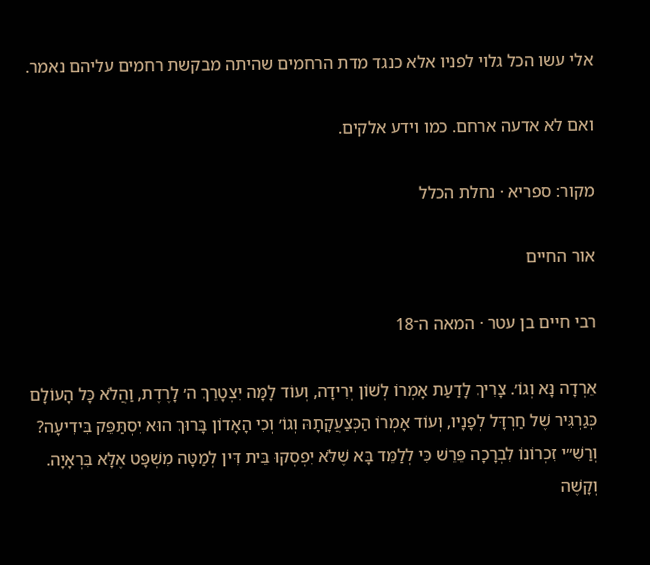אלי עשו הכל גלוי לפניו אלא כנגד מדת הרחמים שהיתה מבקשת רחמים עליהם נאמר.

ואם לא אדעה ארחם. כמו וידע אלקים.

מקור: ספריא · נחלת הכלל

אור החיים

רבי חיים בן עטר · המאה ה־18

אֵרְדָה נָּא וְגוֹ׳. צָרִיךְ לָדַעַת אָמְרוֹ לְשׁוֹן יְרִידָה, וְעוֹד לָמָּה יִצְטָרֵךְ ה׳ לָרֶדֶת, וַהֲלֹא כָּל הָעוֹלָם כְּגַרְגִּיר שֶׁל חַרְדָּל לְפָנָיו, וְעוֹד אָמְרוֹ הַכְּצַעֲקָתָהּ וְגוֹ׳ וְכִי הָאָדוֹן בָּרוּךְ הוּא יִסְתַּפֵּק בִּידִיעָה? וְרַשִׁ״י זִכְרוֹנוֹ לִבְרָכָה פֵּרֵשׁ כִּי לְלַמֵּד בָּא שֶׁלֹּא יִפְסְקוּ בֵּית דִּין לְמַטָּה מִשְׁפָּט אֶלָּא בִּרְאָיָה. וְקָשֶׁה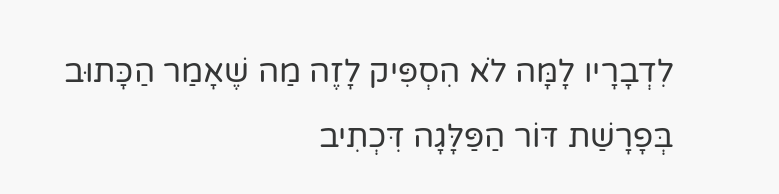לִדְבָרָיו לָמָּה לֹא הִסְפִּיק לָזֶה מַה שֶׁאָמַר הַכָּתוּב בְּפָרָשַׁת דּוֹר הַפַּלָּגָה דִּכְתִיב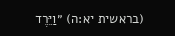(בראשית יא:ה) ״וַיֵּרֶד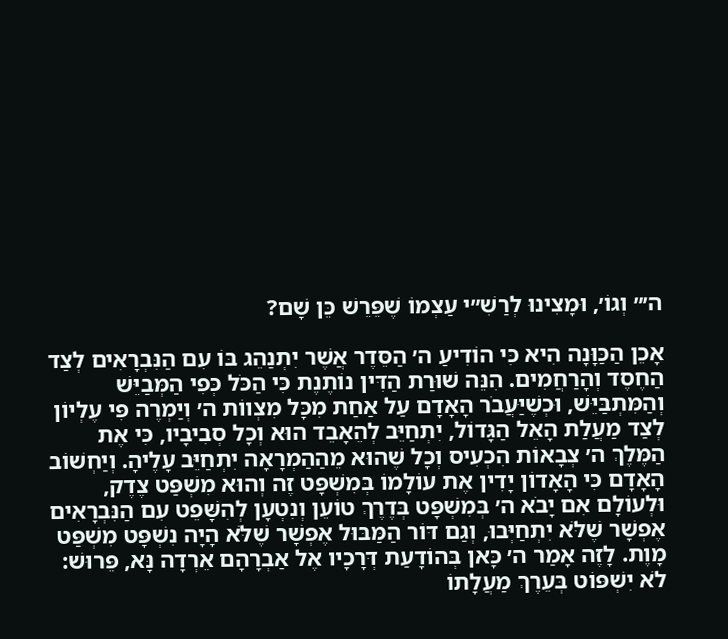ה׳״ וְגוֹ׳, וּמָצִינוּ לְרַשִׁ״י עַצְמוֹ שֶׁפֵּרֵשׁ כֵּן שָׁם?

אָכֵן הַכַּוָּנָה הִיא כִּי הוֹדִיעַ ה׳ הַסֵּדֶר אֲשֶׁר יִתְנַהֵג בּוֹ עִם הַנִּבְרָאִים לְצַד הַחֶסֶד וְהָרַחֲמִים. הִנֵּה שׁוּרַת הַדִּין נוֹתֶנֶת כִּי הַכֹּל כְּפִי הַמְּבַיֵּשׁ וְהַמִּתְבַּיֵּשׁ, וּכְשֶׁיַּעֲבֹר הָאָדָם עַל אַחַת מִכָּל מִצְווֹת ה׳ וְיַמְרֶה פִּי עֶלְיוֹן לְצַד מַעֲלַת הָאֵל הַגָּדוֹל, יִתְחַיֵּב לְהֵאָבֵד הוּא וְכָל סְבִיבָיו, כִּי אֶת הַמֶּלֶךְ ה׳ צְבָאוֹת הִכְעִיס וְכָל שֶׁהוּא מֵהַהַמְרָאָה יִתְחַיֵּב עָלֶיהָ. וְיַחְשׁוֹב הָאָדָם כִּי הָאָדוֹן יָדִין אֶת עוֹלָמוֹ בְּמִשְׁפָּט זֶה וְהוּא מִשְׁפַּט צֶדֶק, וּלְעוֹלָם אִם יָבֹא ה׳ בְּמִשְׁפָּט בְּדֶרֶךְ טוֹעֵן וְנִטְעָן לְהִשָּׁפֵט עִם הַנִּבְרָאִים אֶפְשָׁר שֶׁלֹּא יִתְחַיְּבוּ, וְגַם דּוֹר הַמַּבּוּל אֶפְשָׁר שֶׁלֹּא הָיָה נִשְׁפָּט מִשְׁפַּט מָוֶת. לָזֶה אָמַר ה׳ כָּאן בְּהוֹדָעַת דְּרָכָיו אֶל אַבְרָהָם אֵרְדָה נָּא, פֵּרוּשׁ: לֹא יִשְׁפּוֹט בְּעֵרֶךְ מַעֲלָתוֹ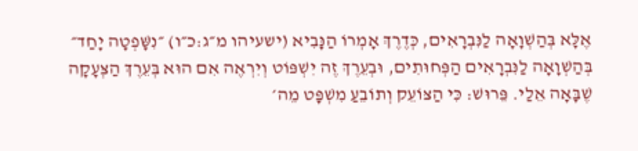אֶלָּא בְּהַשְׁוָאָה לַנִּבְרָאִים, כְּדֶרֶךְ אָמְרוֹ הַנָּבִיא (ישעיהו מ״ג:כ״ו) ״נִשָּׁפְטָה יָחַד״ בְּהַשְׁוָאָה לַנִּבְרָאִים הַפְּחוּתִים, וּבְעֵרֶךְ זֶה יִשְׁפּוֹט וְיִרְאֶה אִם הוּא בְּעֵרֶךְ הַצְּעָקָה שֶׁבָּאָה אֵלַי. פֵּרוּשׁ: כִּי הַצּוֹעֵק וְתוֹבֵעַ מִשְׁפָּט מֵה׳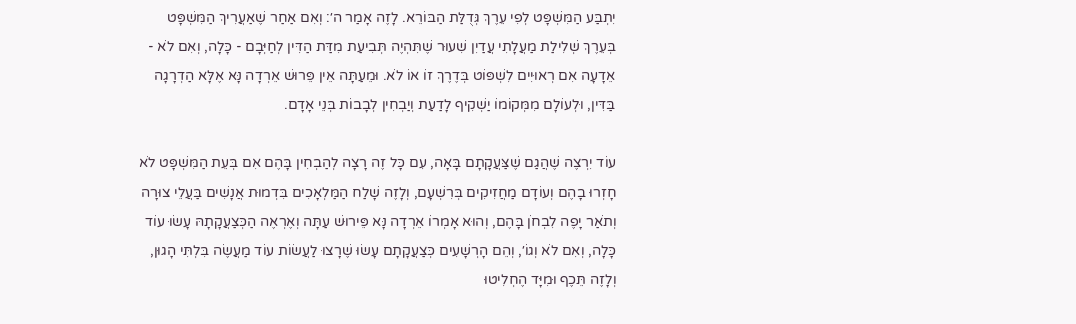יִתְבַּע הַמִּשְׁפָּט לְפִי עֵרֶךְ גְּדֻלַּת הַבּוֹרֵא. לָזֶה אָמַר ה׳: וְאִם אַחַר שֶׁאַעֲרִיךְ הַמִּשְׁפָּט בְּעֵרֶךְ שְׁלִילַת מַעֲלָתִי עֲדַיִן שִׁעוּר שֶׁתִּהְיֶה תְּבִיעַת מִדַּת הַדִּין לְחַיְּבָם - כָּלָה, וְאִם לֹא - אֵדָעָה אִם רְאוּיִים לִשְׁפּוֹט בְּדֶרֶךְ זוֹ אוֹ לֹא. וּמֵעַתָּה אֵין פֵּרוּשׁ אֵרְדָה נָּא אֶלָּא הַדְרָגָה בַּדִּין, וּלְעוֹלָם מִמְּקוֹמוֹ יַשְׁקִיף לָדַעַת וְיַבְחִין לְבָבוֹת בְּנֵי אָדָם.

עוֹד יִרְצֶה שֶׁהֲגַם שֶׁצַּעֲקָתָם בָּאָה, עִם כָּל זֶה רָצָה לְהַבְחִין בָּהֶם אִם בְּעֵת הַמִּשְׁפָּט לֹא חָזְרוּ בָהֶם וְעוֹדָם מַחֲזִיקִים בְּרִשְׁעָם, וְלָזֶה שָׁלַח הַמַּלְאָכִים בִּדְמוּת אֲנָשִׁים בַּעֲלֵי צוּרָה וְתֹאַר יָפֶה לִבְחֹן בָּהֶם, וְהוּא אָמְרוֹ אֵרְדָה נָּא פֵּירוּשׁ עַתָּה וְאֶרְאֶה הַכְּצַעֲקָתָהּ עָשׂוּ עוֹד כָּלָה, וְאִם לֹא וְגוֹ׳, וְהֵם הָרְשָׁעִים כְּצַעֲקָתָם עָשׂוּ שֶׁרָצוּ לַעֲשׂוֹת עוֹד מַעֲשֶׂה בִּלְתִּי הָגוּן, וְלָזֶה תֵּכֶף וּמִיָּד הֶחְלִיטוּ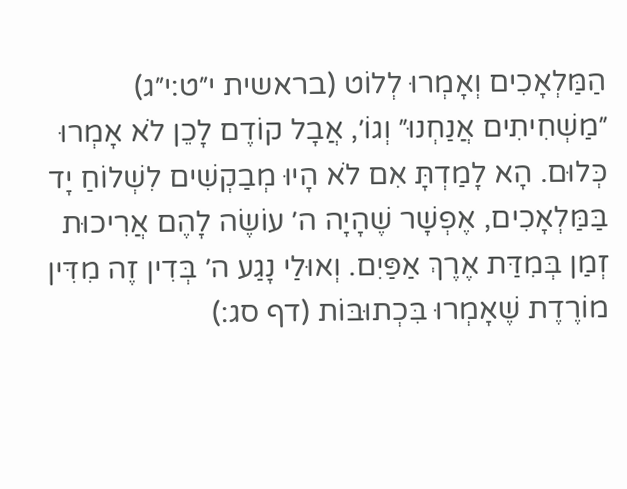הַמַּלְאָכִים וְאָמְרוּ לְלוֹט (בראשית י״ט:י״ג) ״מַשְׁחִיתִים אֲנַחְנוּ״ וְגוֹ׳, אֲבָל קוֹדֶם לָכֵן לֹא אָמְרוּ כְּלוּם. הָא לָמַדְתָּ אִם לֹא הָיוּ מְבַקְשִׁים לִשְׁלוֹחַ יָד בַּמַּלְאָכִים, אֶפְשָׁר שֶׁהָיָה ה׳ עוֹשֶׂה לָהֶם אֲרִיכוּת זְמַן בְּמִדַּת אֶרֶךְ אַפַּיִם. וְאוּלַי נָגַע ה׳ בְּדִין זֶה מִדִּין מוֹרֶדֶת שֶׁאָמְרוּ בִּכְתוּבּוֹת (דף סג:)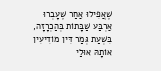שֶׁאֲפִילוּ אַחַר שֶׁעָבְרוּ אַרְבַּע שַׁבָּתוֹת בְּהַכְרָזָה, בִּשְׁעַת גְּמַר דִּין מוֹדִיעִין אוֹתָהּ אוּלַי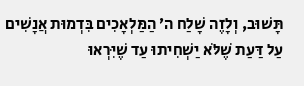תָּשׁוּב, וְלָזֶה שָׁלַח ה׳ הַמַּלְאָכִים בִּדְמוּת אֲנָשִׁים עַל דַּעַת שֶׁלֹּא יַשְׁחִיתוּ עַד שֶׁיִּרְאוּ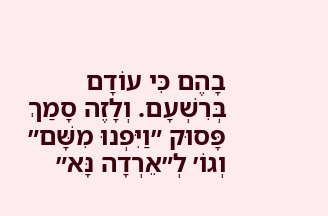בָהֶם כִּי עוֹדָם בְּרִשְׁעָם. וְלָזֶה סָמַךְ פָּסוּק ״וַיִּפְנוּ מִשָּׁם״ וְגוֹ׳ לְ״אֵרְדָה נָּא״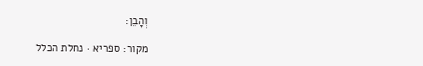וְהָבֵן:

מקור: ספריא · נחלת הכלל